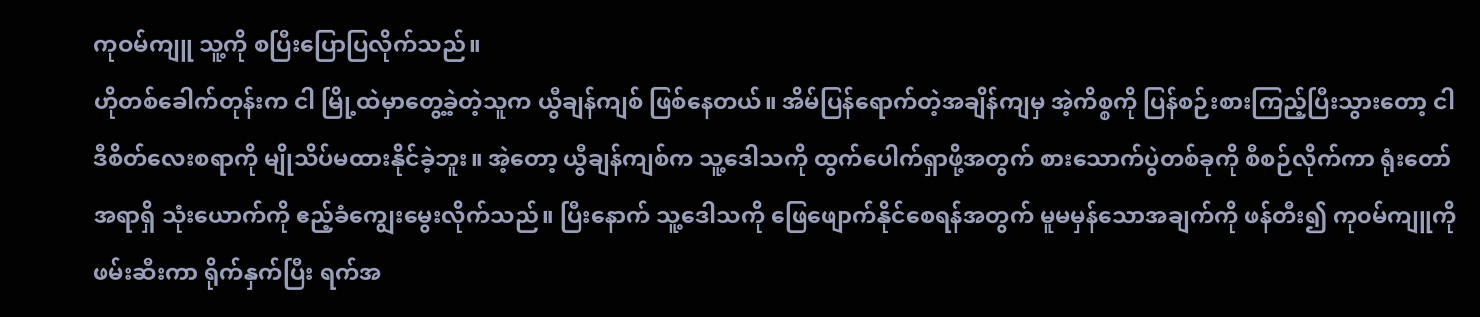ကုဝမ်ကျူ သူ့ကို စပြီးပြောပြလိုက်သည်။
ဟိုတစ်ခေါက်တုန်းက ငါ မြို့ထဲမှာတွေ့ခဲ့တဲ့သူက ယွီချန်ကျစ် ဖြစ်နေတယ်။ အိမ်ပြန်ရောက်တဲ့အချိန်ကျမှ အဲ့ကိစ္စကို ပြန်စဉ်းစားကြည့်ပြီးသွားတော့ ငါ ဒီစိတ်လေးစရာကို မျိုသိပ်မထားနိုင်ခဲ့ဘူး။ အဲ့တော့ ယွီချန်ကျစ်က သူ့ဒေါသကို ထွက်ပေါက်ရှာဖို့အတွက် စားသောက်ပွဲတစ်ခုကို စီစဉ်လိုက်ကာ ရုံးတော်အရာရှိ သုံးယောက်ကို ဧည့်ခံကျွေးမွေးလိုက်သည်။ ပြီးနောက် သူ့ဒေါသကို ဖြေဖျောက်နိုင်စေရန်အတွက် မူမမှန်သောအချက်ကို ဖန်တီး၍ ကု၀မ်ကျူကို ဖမ်းဆီးကာ ရိုက်နှက်ပြီး ရက်အ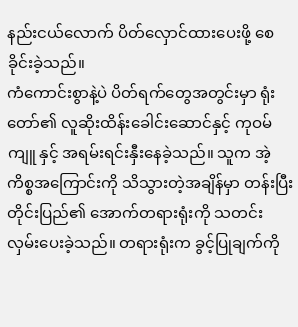နည်းငယ်လောက် ပိတ်လှောင်ထားပေးဖို့ စေခိုင်းခဲ့သည်။
ကံကောင်းစွာနဲ့ပဲ ပိတ်ရက်တွေအတွင်းမှာ ရုံးတော်၏ လူဆိုးထိန်းခေါင်းဆောင်နှင့် ကုဝမ်ကျူ နှင့် အရမ်းရင်းနှီးနေခဲ့သည်။ သူက အဲ့ကိစ္စအကြောင်းကို သိသွားတဲ့အချိန်မှာ တန်းပြီး တိုင်းပြည်၏ အောက်တရားရုံးကို သတင်းလှမ်းပေးခဲ့သည်။ တရားရုံးက ခွင့်ပြုချက်ကို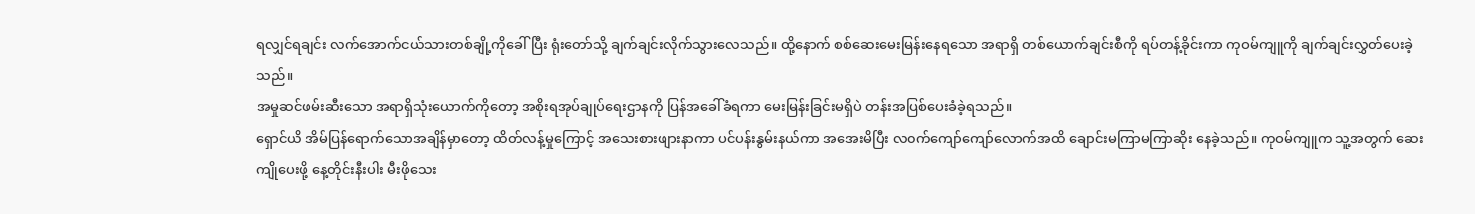ရလျှင်ရချင်း လက်အောက်ငယ်သားတစ်ချို့ကိုခေါ်ပြီး ရုံးတော်သို့ ချက်ချင်းလိုက်သွားလေသည်။ ထို့နောက် စစ်ဆေးမေးမြန်းနေရသော အရာရှိ တစ်ယောက်ချင်းစီကို ရပ်တန့်ခိုင်းကာ ကုဝမ်ကျူကို ချက်ချင်းလွှတ်ပေးခဲ့သည်။
အမှုဆင်ဖမ်းဆီးသော အရာရှိသုံးယောက်ကိုတော့ အစိုးရအုပ်ချုပ်ရေးဌာနကို ပြန်အခေါ်ခံရကာ မေးမြန်းခြင်းမရှိပဲ တန်းအပြစ်ပေးခံခဲ့ရသည်။
ရှောင်ယိ အိမ်ပြန်ရောက်သောအချိန်မှာတော့ ထိတ်လန့်မှုကြောင့် အသေးစားဖျားနာကာ ပင်ပန်းနွမ်းနယ်ကာ အအေးမိပြီး လ၀က်ကျော်ကျော်လောက်အထိ ချောင်းမကြာမကြာဆိုး နေခဲ့သည်။ ကုဝမ်ကျူက သူ့အတွက် ဆေးကျိုပေးဖို့ နေ့တိုင်းနီးပါး မီးဖိုသေး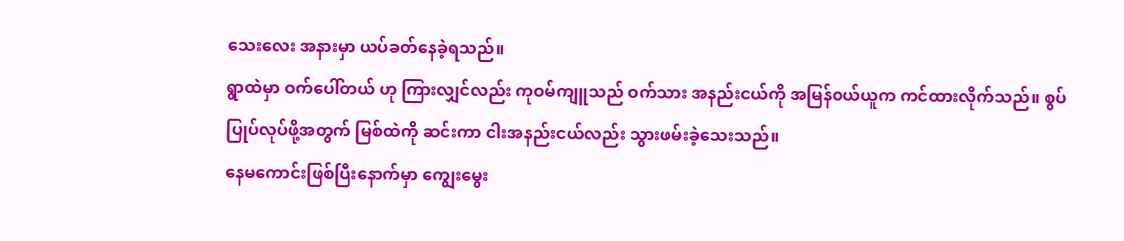သေးလေး အနားမှာ ယပ်ခတ်နေခဲ့ရသည်။
ရွာထဲမှာ ဝက်ပေါ်တယ် ဟု ကြားလျှင်လည်း ကုဝမ်ကျူသည် ဝက်သား အနည်းငယ်ကို အမြန်၀ယ်ယူက ကင်ထားလိုက်သည်။ စွပ်ပြုပ်လုပ်ဖို့အတွက် မြစ်ထဲကို ဆင်းကာ ငါးအနည်းငယ်လည်း သွားဖမ်းခဲ့သေးသည်။
နေမကောင်းဖြစ်ပြီးနောက်မှာ ကျွေးမွေး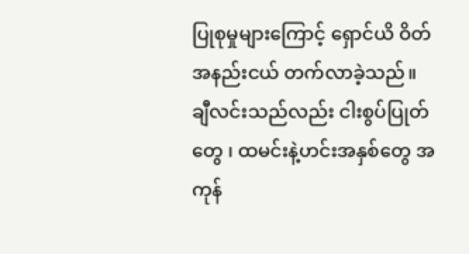ပြုစုမှုများကြောင့် ရှောင်ယိ ဝိတ်အနည်းငယ် တက်လာခဲ့သည်။
ချီလင်းသည်လည်း ငါးစွပ်ပြုတ်တွေ ၊ ထမင်းနဲ့ဟင်းအနှစ်တွေ အကုန်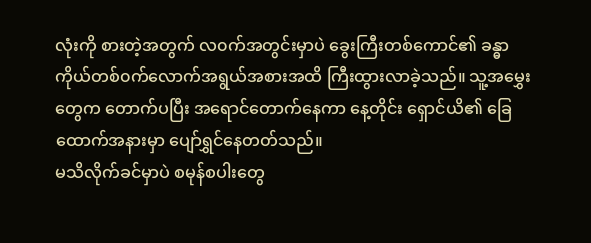လုံးကို စားတဲ့အတွက် လ၀က်အတွင်းမှာပဲ ခွေးကြီးတစ်ကောင်၏ ခန္ဓာကိုယ်တစ်၀က်လောက်အရွယ်အစားအထိ ကြီးထွားလာခဲ့သည်။ သူ့အမွှေးတွေက တောက်ပပြီး အရောင်တောက်နေကာ နေ့တိုင်း ရှောင်ယိ၏ ခြေထောက်အနားမှာ ပျော်ရွှင်နေတတ်သည်။
မသိလိုက်ခင်မှာပဲ စမုန်စပါးတွေ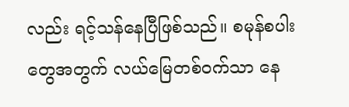လည်း ရင့်သန်နေပြီဖြစ်သည်။ စမုန်စပါးတွေအတွက် လယ်မြေတစ်၀က်သာ နေ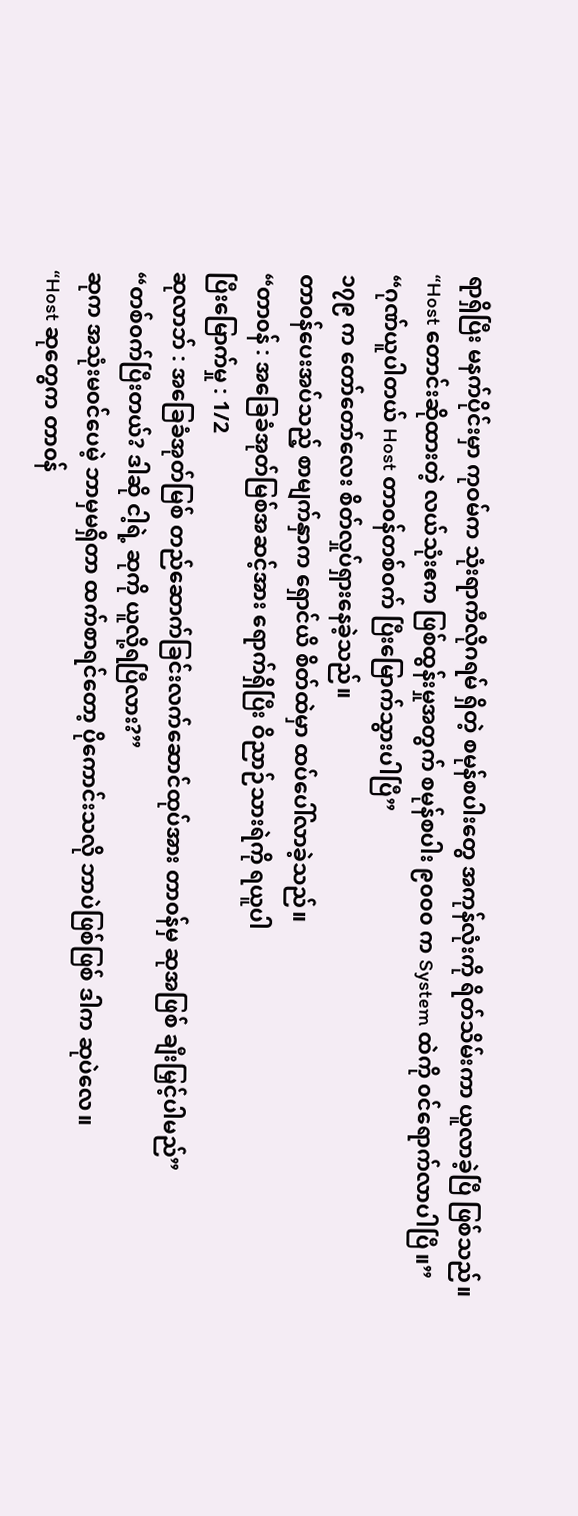ရာရှိပြီး မနက်ပိုင်းမှာ ကုဝမ်က သုံးရာကီလိုဂရမ် ရှိတဲ့ စမုန်စပါးတွေ အကုန်လုံးကို ရိတ်သိမ်းကာ ယူလာခဲ့ပြီ ဖြစ်သည်။
“Host တောင်းဆိုထားတဲ့ လယ်သုံးဧက ဖြစ်ထွန်းမှုအတွက် စမုန်စပါး ၉၀၀၀ က System ထဲကို ၀င်ရောက်လာပါပြီ။”
“ဂုဏ်ယူပါတယ် Host တာ၀န်တစ်၀က် ပြီးမြောက်သွားပါပြီ”
၁၇၉ က တော်တော်လေး စိတ်လှုပ်ရှားနေခဲ့သည်။
တာ၀န်ပေးအပ်သည့် စာမျက်နှာက ရှောင်ယိ စိတ်ထဲမှာ ထပ်ပေါ်လာခဲ့သည်။
“တာ၀န် : အခြေခံအုတ်မြစ်အဆင့်အား ရောက်ရှိပြီး ဝိညာဉ်သားရဲကို ရယူပါ
ပြီးမြောက်မှု : 1/2
ဆုလာဘ် : အခြေခံအုတ်မြစ် တည်ဆောက်ခြင်းလက်ဆောင်ထုပ်အား တာ၀န်မှ ဆုအဖြစ် ချီးမြှင့်ပါမည်”
“တစ်၀က်ပြီးတယ်? ဒါဆို ငါ့ရဲ့ ဆုကို ယူလို့ရပြီလား?”
ဆုက အသုံးမ၀င်ပေမဲ့ ဘာမှမရှိတာ ထက်စာရင်တော့ ပိုကောင်းသလို ဘာပဲဖြစ်ဖြစ် ဒါက ဆုပဲလေ။
“Host ဆုတွေက တာ၀န်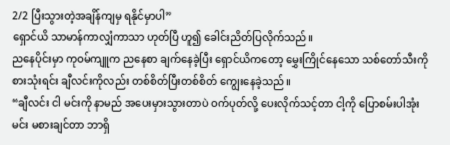2/2 ပြီးသွားတဲ့အချိန်ကျမှ ရနိုင်မှာပါ”
ရှောင်ယိ သာမာန်ကာလျှံကာသာ ဟုတ်ပြီ ဟူ၍ ခေါင်းညိတ်ပြလိုက်သည်။
ညနေပိုင်းမှာ ကုဝမ်ကျူက ညနေစာ ချက်နေခဲ့ပြီး ရှောင်ယိကတော့ မွှေးကြိုင်နေသော သစ်တော်သီးကို စားသုံးရင်း ချီလင်းကိုလည်း တစ်စိတ်ပြီးတစ်စိတ် ကျွေးနေခဲ့သည်။
“ချီလင်း ငါ မင်းကို နာမည် အပေးမှားသွားတာပဲ ဝက်ပုတ်လို့ ပေးလိုက်သင့်တာ ငါ့ကို ပြောစမ်းပါအုံး မင်း မစားချင်တာ ဘာရှိ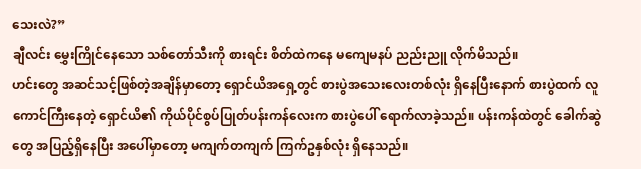သေးလဲ?”
ချီလင်း မွှေးကြိုင်နေသော သစ်တော်သီးကို စားရင်း စိတ်ထဲကနေ မကျေမနပ် ညည်းညူ လိုက်မိသည်။
ဟင်းတွေ အဆင်သင့်ဖြစ်တဲ့အချိန်မှာတော့ ရှောင်ယိအရှေ့တွင် စားပွဲအသေးလေးတစ်လုံး ရှိနေပြီးနောက် စားပွဲထက် လူကောင်ကြီးနေတဲ့ ရှောင်ယိ၏ ကိုယ်ပိုင်စွပ်ပြုတ်ပန်းကန်လေးက စားပွဲပေါ် ရောက်လာခဲ့သည်။ ပန်းကန်ထဲတွင် ခေါက်ဆွဲတွေ အပြည့်ရှိနေပြီး အပေါ်မှာတော့ မကျက်တကျက် ကြက်ဥနှစ်လုံး ရှိနေသည်။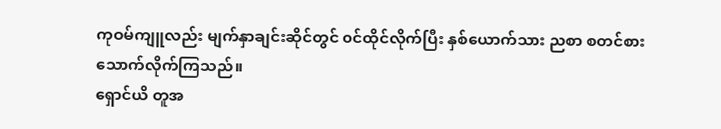ကုဝမ်ကျူလည်း မျက်နှာချင်းဆိုင်တွင် ၀င်ထိုင်လိုက်ပြီး နှစ်ယောက်သား ညစာ စတင်စားသောက်လိုက်ကြသည်။
ရှောင်ယိ တူအ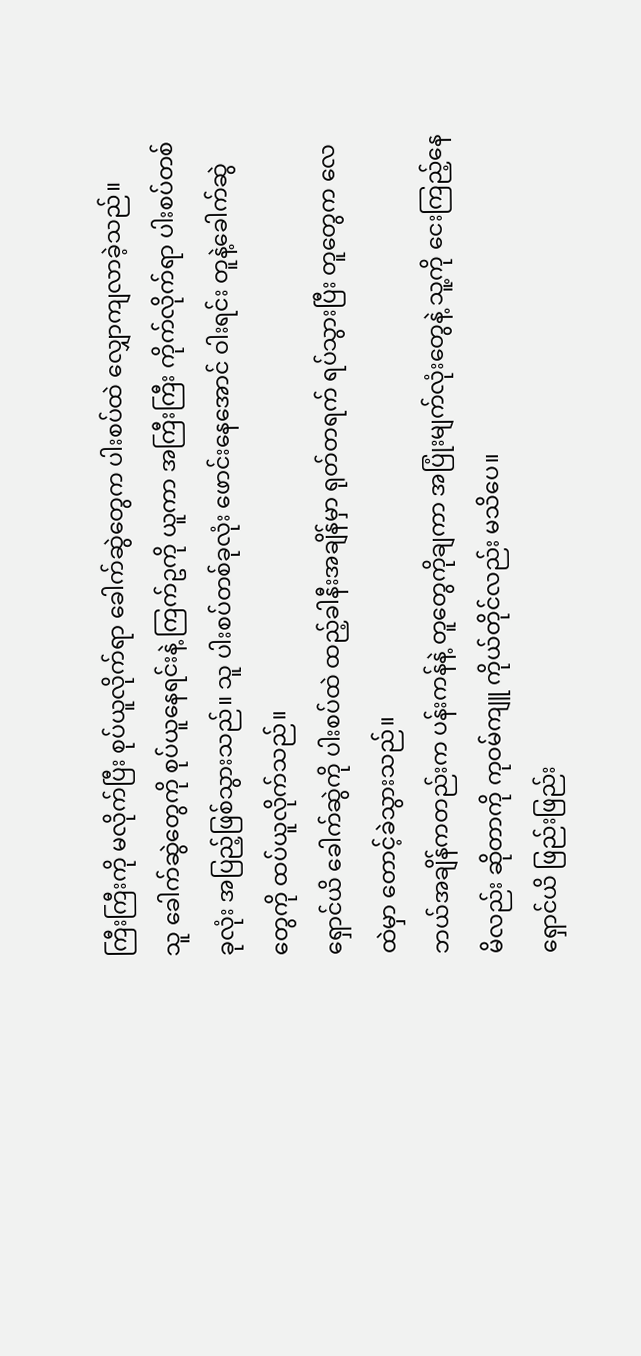ကြီးကြီးကို မလိုက်ပြီး စုပ်ယူလိုက်ရာ ခေါက်ဆွဲတွေက ပါးစပ်ထဲ လျှောကျလာခဲ့သည်။
သူ ခေါက်ဆွဲတွေကို စုပ်ယူနေရင်းနဲ့ ကြက်ဥကို ယူကာ အကြီးကြီး ကိုက်လိုက်ရာ ပါးစပ်တစ်ခုလုံး အပြည့်ဖြစ်သွားသည်။ သူ ပါးစပ်တစ်ခုလုံး ဖောင်းနေအောင် ဝါးရင်း တူနဲ့ခေါက်ဆွဲတွေကို ထပ်ယူလိုက်သည်။
ရှောင်ယိ ခေါက်ဆွဲကို ပါးစပ်ထဲ ထည့်ခါနီးအချိန်မှာ ရုတ်တရက် ရပ်သွားပြီး တူတွေက လေထဲမှာ တောင့်ခဲသွားသည်။
ဘယ်အချိန်ကတည်းက ပန်းကန်နဲ့ တူတွေကိုချကာ အပြုံးမျက်လုံးတွေနဲ့ သူ့ကို ငေးကြည့်နေမိလည်း ဆိုတာကို ကုဝမ်ကျူ ကိုယ်တိုင်လည်း မသိပေ။
ရှောင်ယိ ဖြည်းဖြည်း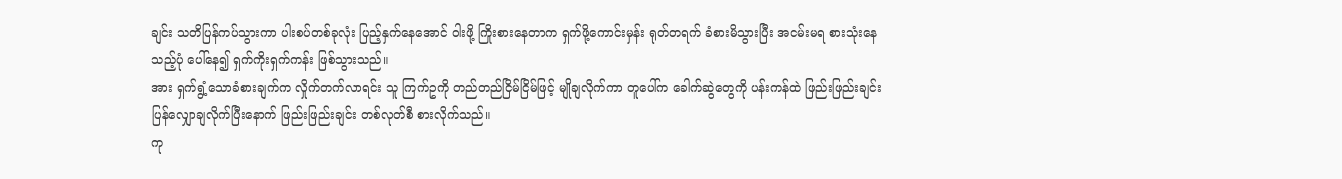ချင်း သတိပြန်ကပ်သွားကာ ပါးစပ်တစ်ခုလုံး ပြည့်နှက်နေအောင် ဝါးဖို့ ကြိုးစားနေတာက ရှက်ဖို့ကောင်းမှန်း ရုတ်တရက် ခံစားမိသွားပြီး အငမ်းမရ စားသုံးနေသည့်ပုံ ပေါ်နေ၍ ရှက်ကိုးရှက်ကန်း ဖြစ်သွားသည်။
အား ရှက်ရွံ့သောခံစားချက်က လှိုက်တက်လာရင်း သူ ကြက်ဥကို တည်တည်ငြိမ်ငြိမ်ဖြင့် မျိုချလိုက်ကာ တူပေါ်က ခေါက်ဆွဲတွေကို ပန်းကန်ထဲ ဖြည်းဖြည်းချင်း ပြန်လျှောချလိုက်ပြီးနောက် ဖြည်းဖြည်းချင်း တစ်လုတ်စီ စားလိုက်သည်။
ကု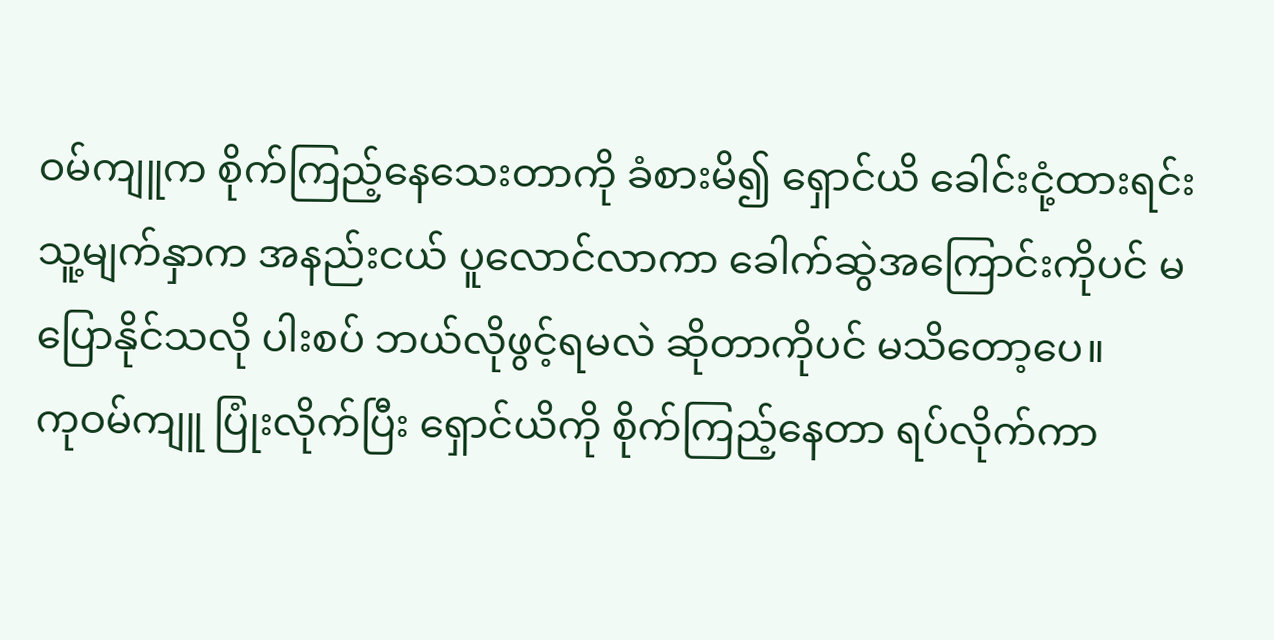ဝမ်ကျူက စိုက်ကြည့်နေသေးတာကို ခံစားမိ၍ ရှောင်ယိ ခေါင်းငုံ့ထားရင်း သူ့မျက်နှာက အနည်းငယ် ပူလောင်လာကာ ခေါက်ဆွဲအကြောင်းကိုပင် မပြောနိုင်သလို ပါးစပ် ဘယ်လိုဖွင့်ရမလဲ ဆိုတာကိုပင် မသိတော့ပေ။
ကုဝမ်ကျူ ပြုံးလိုက်ပြီး ရှောင်ယိကို စိုက်ကြည့်နေတာ ရပ်လိုက်ကာ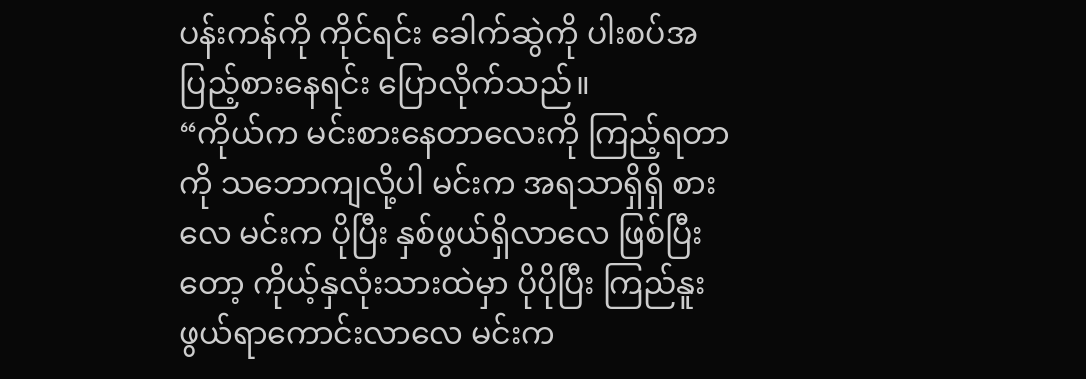ပန်းကန်ကို ကိုင်ရင်း ခေါက်ဆွဲကို ပါးစပ်အပြည့်စားနေရင်း ပြောလိုက်သည်။
“ကိုယ်က မင်းစားနေတာလေးကို ကြည့်ရတာကို သဘောကျလို့ပါ မင်းက အရသာရှိရှိ စားလေ မင်းက ပိုပြီး နှစ်ဖွယ်ရှိလာလေ ဖြစ်ပြီးတော့ ကိုယ့်နှလုံးသားထဲမှာ ပိုပိုပြီး ကြည်နူးဖွယ်ရာကောင်းလာလေ မင်းက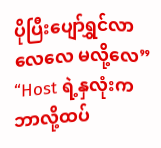ပိုပြီးပျော်ရွှင်လာလေလေ မလို့လေ”
“Host ရဲ့နှလုံးက ဘာလို့ထပ်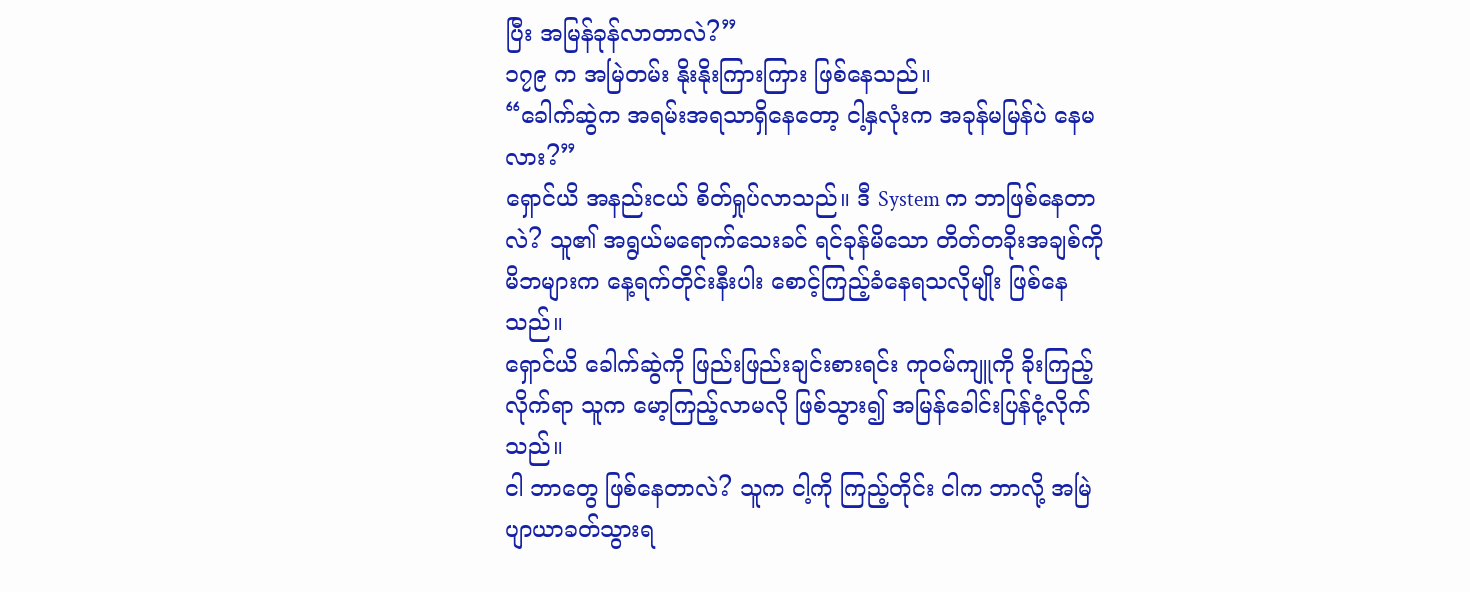ပြီး အမြန်ခုန်လာတာလဲ?”
၁၇၉ က အမြဲတမ်း နိုးနိုးကြားကြား ဖြစ်နေသည်။
“ခေါက်ဆွဲက အရမ်းအရသာရှိနေတော့ ငါ့နှလုံးက အခုန်မမြန်ပဲ နေမလား?”
ရှောင်ယိ အနည်းငယ် စိတ်ရှုပ်လာသည်။ ဒီ System က ဘာဖြစ်နေတာလဲ? သူ၏ အရွယ်မရောက်သေးခင် ရင်ခုန်မိသော တိတ်တခိုးအချစ်ကို မိဘများက နေ့ရက်တိုင်းနီးပါး စောင့်ကြည့်ခံနေရသလိုမျိုး ဖြစ်နေသည်။
ရှောင်ယိ ခေါက်ဆွဲကို ဖြည်းဖြည်းချင်းစားရင်း ကုဝမ်ကျူကို ခိုးကြည့်လိုက်ရာ သူက မော့ကြည့်လာမလို ဖြစ်သွား၍ အမြန်ခေါင်းပြန်ငုံ့လိုက်သည်။
ငါ ဘာတွေ ဖြစ်နေတာလဲ? သူက ငါ့ကို ကြည့်တိုင်း ငါက ဘာလို့ အမြဲပျာယာခတ်သွားရ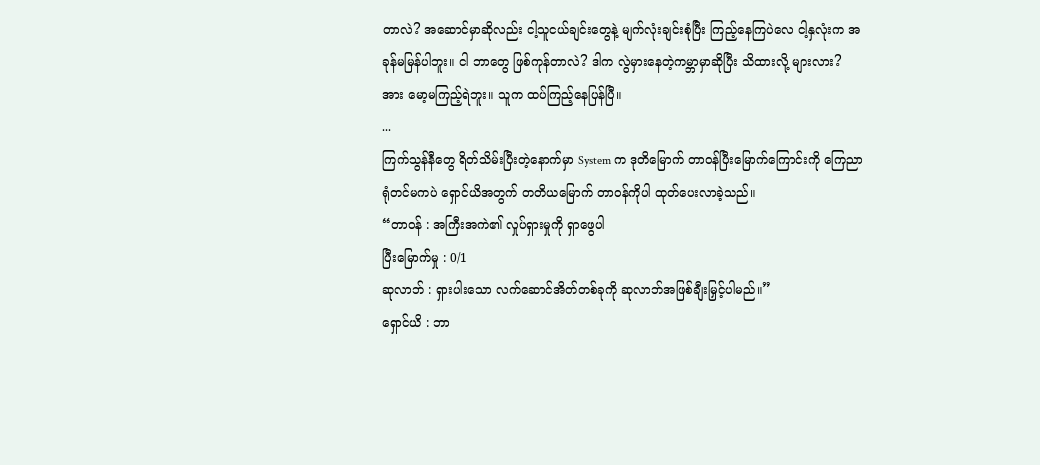တာလဲ? အဆောင်မှာဆိုလည်း ငါ့သူငယ်ချင်းတွေနဲ့ မျက်လုံးချင်းစုံပြီး ကြည့်နေကြပဲလေ ငါ့နှလုံးက အခုန်မမြန်ပါဘူး။ ငါ ဘာတွေ ဖြစ်ကုန်တာလဲ? ဒါက လွဲမှားနေတဲ့ကမ္ဘာမှာဆိုပြီး သိထားလို့ များလား?
အား မော့မကြည့်ရဲဘူး။ သူက ထပ်ကြည့်နေပြန်ပြီ။
...
ကြက်သွန်နီတွေ ရိတ်သိမ်းပြီးတဲ့နောက်မှာ System က ဒုတိမြောက် တာ၀န်ပြီးမြောက်ကြောင်းကို ကြေညာ ရုံတင်မကပဲ ရှောင်ယိအတွက် တတိယမြောက် တာ၀န်ကိုပါ ထုတ်ပေးလာခဲ့သည်။
“တာ၀န် : အကြီးအကဲ၏ လှုပ်ရှားမှုကို ရှာဖွေပါ
ပြီးမြောက်မှု : 0/1
ဆုလာဘ် : ရှားပါးသော လက်ဆောင်အိတ်တစ်ခုကို ဆုလာဘ်အဖြစ်ချီးမြှင့်ပါမည်။”
ရှောင်ယိ : ဘာ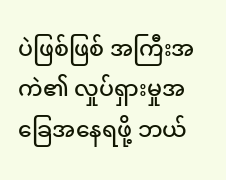ပဲဖြစ်ဖြစ် အကြီးအကဲ၏ လှုပ်ရှားမှုအခြေအနေရဖို့ ဘယ်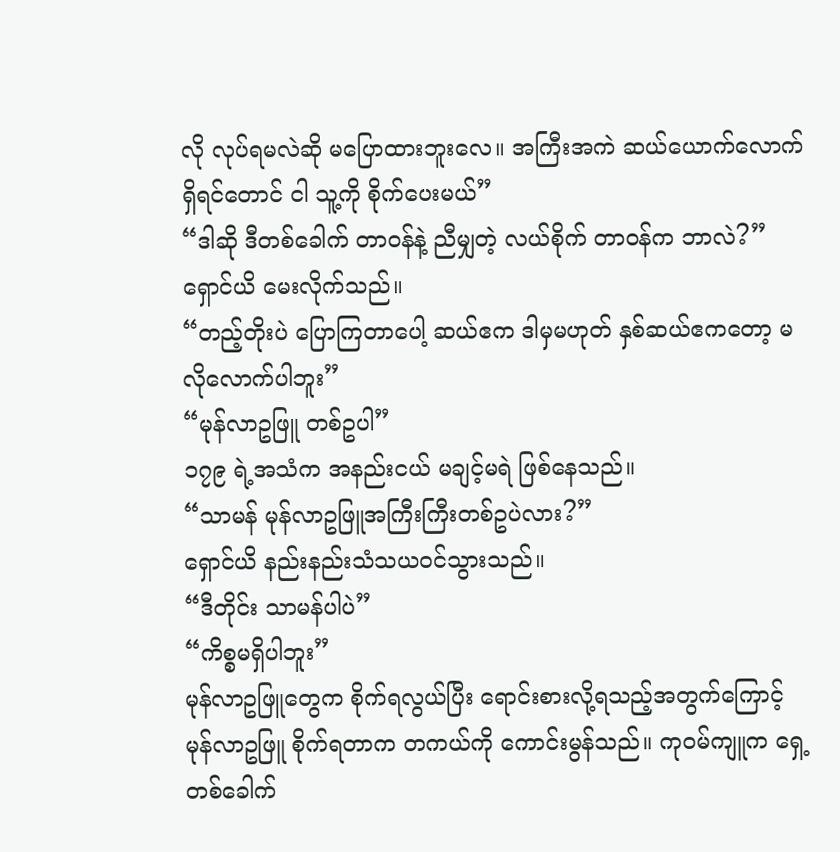လို လုပ်ရမလဲဆို မပြောထားဘူးလေ။ အကြီးအကဲ ဆယ်ယောက်လောက်ရှိရင်တောင် ငါ သူ့ကို စိုက်ပေးမယ်”
“ဒါဆို ဒီတစ်ခေါက် တာဝန်နဲ့ ညီမျှတဲ့ လယ်စိုက် တာ၀န်က ဘာလဲ?”
ရှောင်ယိ မေးလိုက်သည်။
“တည့်တိုးပဲ ပြောကြတာပေါ့ ဆယ်ဧက ဒါမှမဟုတ် နှစ်ဆယ်ဧကတော့ မလိုလောက်ပါဘူး”
“မုန်လာဥဖြူ တစ်ဥပါ”
၁၇၉ ရဲ့အသံက အနည်းငယ် မချင့်မရဲ ဖြစ်နေသည်။
“သာမန် မုန်လာဥဖြူအကြီးကြီးတစ်ဥပဲလား?”
ရှောင်ယိ နည်းနည်းသံသယ၀င်သွားသည်။
“ဒီတိုင်း သာမန်ပါပဲ”
“ကိစ္စမရှိပါဘူး”
မုန်လာဥဖြူတွေက စိုက်ရလွယ်ပြီး ရောင်းစားလို့ရသည့်အတွက်ကြောင့် မုန်လာဥဖြူ စိုက်ရတာက တကယ်ကို ကောင်းမွန်သည်။ ကုဝမ်ကျူက ရှေ့တစ်ခေါက်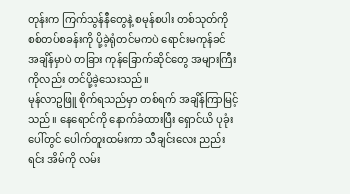တုန်းက ကြက်သွန်နီတွေနဲ့ စမုန်စပါး တစ်သုတ်ကို စစ်တပ်စခန်းကို ပို့ခဲ့ရုံတင်မကပဲ ရောင်းမကုန်ခင် အချိန်မှာပဲ တခြား ကုန်ခြောက်ဆိုင်တွေ အများကြီးကိုလည်း တင်ပို့ခဲ့သေးသည်။
မုန်လာဥဖြူ စိုက်ရသည်မှာ တစ်ရက် အချိန်ကြာမြင့်သည်။ နေရောင်ကို နောက်ခံထားပြီး ရှောင်ယိ ပုခုံးပေါ်တွင် ပေါက်တူးထမ်းကာ သီချင်းလေး ညည်းရင်း အိမ်ကို လမ်း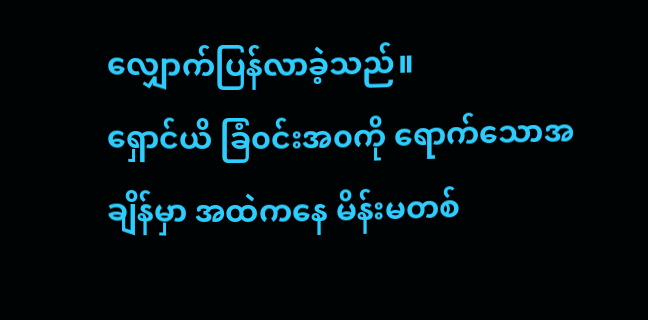လျှောက်ပြန်လာခဲ့သည်။
ရှောင်ယိ ခြံ၀င်းအ၀ကို ရောက်သောအချိန်မှာ အထဲကနေ မိန်းမတစ်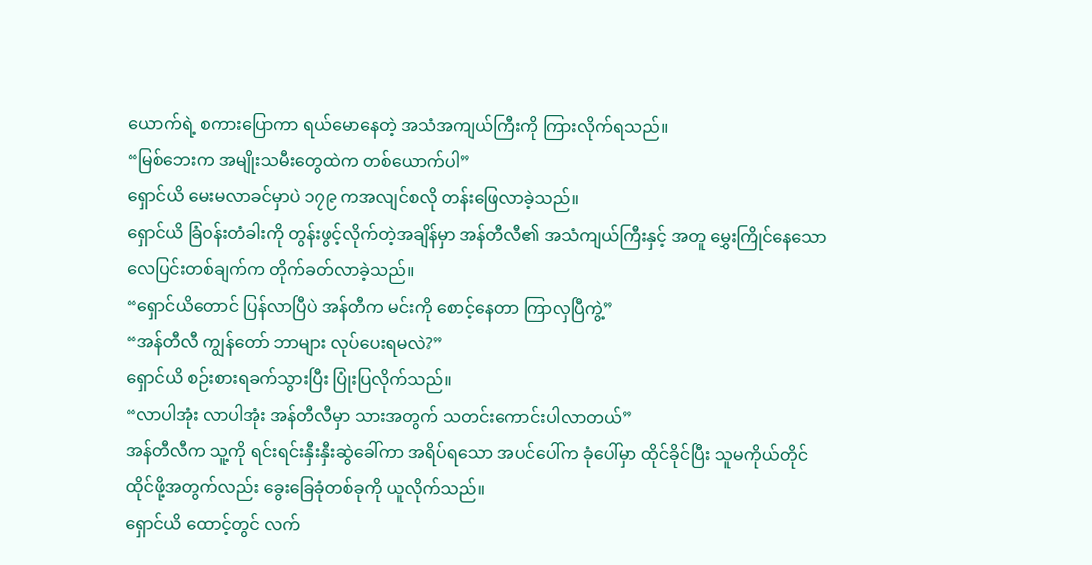ယောက်ရဲ့ စကားပြောကာ ရယ်မောနေတဲ့ အသံအကျယ်ကြီးကို ကြားလိုက်ရသည်။
“မြစ်ဘေးက အမျိုးသမီးတွေထဲက တစ်ယောက်ပါ”
ရှောင်ယိ မေးမလာခင်မှာပဲ ၁၇၉ ကအလျင်စလို တန်းဖြေလာခဲ့သည်။
ရှောင်ယိ ခြံ၀န်းတံခါးကို တွန်းဖွင့်လိုက်တဲ့အချိန်မှာ အန်တီလီ၏ အသံကျယ်ကြီးနှင့် အတူ မွှေးကြိုင်နေသောလေပြင်းတစ်ချက်က တိုက်ခတ်လာခဲ့သည်။
“ရှောင်ယိတောင် ပြန်လာပြီပဲ အန်တီက မင်းကို စောင့်နေတာ ကြာလှပြီကွဲ့”
“အန်တီလီ ကျွန်တော် ဘာများ လုပ်ပေးရမလဲ?”
ရှောင်ယိ စဉ်းစားရခက်သွားပြီး ပြုံးပြလိုက်သည်။
“လာပါအုံး လာပါအုံး အန်တီလီမှာ သားအတွက် သတင်းကောင်းပါလာတယ်”
အန်တီလီက သူ့ကို ရင်းရင်းနှီးနှီးဆွဲခေါ်ကာ အရိပ်ရသော အပင်ပေါ်က ခုံပေါ်မှာ ထိုင်ခိုင်ပြီး သူမကိုယ်တိုင် ထိုင်ဖို့အတွက်လည်း ခွေးခြေခုံတစ်ခုကို ယူလိုက်သည်။
ရှောင်ယိ ထောင့်တွင် လက်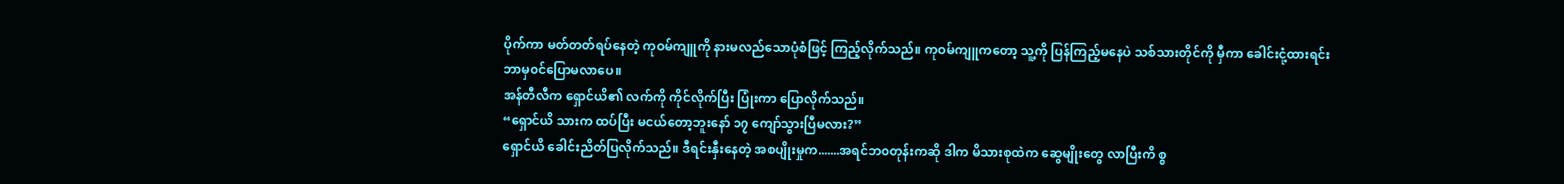ပိုက်ကာ မတ်တတ်ရပ်နေတဲ့ ကုဝမ်ကျူကို နားမလည်သောပုံစံဖြင့် ကြည့်လိုက်သည်။ ကုဝမ်ကျူကတော့ သူ့ကို ပြန်ကြည့်မနေပဲ သစ်သားတိုင်ကို မှီကာ ခေါင်းငုံ့ထားရင်း ဘာမှ၀င်ပြောမလာပေ။
အန်တီလီက ရှောင်ယိ၏ လက်ကို ကိုင်လိုက်ပြီး ပြုံးကာ ပြောလိုက်သည်။
“ရှောင်ယိ သားက ထပ်ပြီး မငယ်တော့ဘူးနော် ၁၇ ကျော်သွားပြီမလား?”
ရှောင်ယိ ခေါင်းညိတ်ပြလိုက်သည်။ ဒီရင်းနှီးနေတဲ့ အစပျိုးမှုက.......အရင်ဘ၀တုန်းကဆို ဒါက မိသားစုထဲက ဆွေမျိုးတွေ လာပြီးကိ စ္စ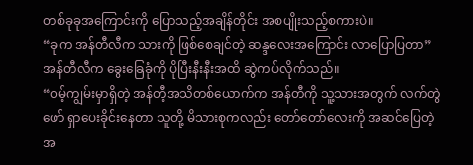တစ်ခုခုအကြောင်းကို ပြောသည့်အချိန်တိုင်း အစပျိုးသည့်စကားပဲ။
“ခုက အန်တီလီက သားကို ဖြစ်စေချင်တဲ့ ဆန္ဒလေးအကြောင်း လာပြောပြတာ”
အန်တီလီက ခွေးခြေခုံကို ပိုပြီးနီးနီးအထိ ဆွဲကပ်လိုက်သည်။
“၀မ့်ကျွမ်းမှာရှိတဲ့ အန်တီ့အသိတစ်ယောက်က အန်တီကို သူ့သားအတွက် လက်တွဲဖော် ရှာပေးခိုင်းနေတာ သူတို့ မိသားစုကလည်း တော်တော်လေးကို အဆင်ပြေတဲ့ အ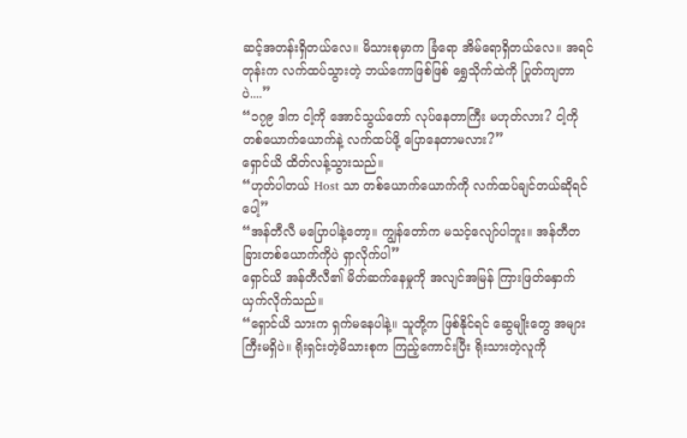ဆင့်အတန်းရှိတယ်လေ။ မိသားစုမှာက ခြံရော အိမ်ရောရှိတယ်လေ။ အရင်တုန်းက လက်ထပ်သွားတဲ့ ဘယ်ကောဖြစ်ဖြစ် ရွှေသိုက်ထဲကို ပြုတ်ကျတာပဲ....”
“၁၇၉ ဒါက ငါ့ကို အောင်သွယ်တော် လုပ်နေတာကြီး မဟုတ်လား? ငါ့ကို တစ်ယောက်ယောက်နဲ့ လက်ထပ်ဖို့ ပြောနေတာမလား?”
ရှောင်ယိ ထိတ်လန့်သွားသည်။
“ဟုတ်ပါတယ် Host သာ တစ်ယောက်ယောက်ကို လက်ထပ်ချင်တယ်ဆိုရင်ပေါ့”
“အန်တီလီ မပြောပါနဲ့တော့။ ကျွန်တော်က မသင့်လျော်ပါဘူး။ အန်တီတခြားတစ်ယောက်ကိုပဲ ရှာလိုက်ပါ”
ရှောင်ယိ အန်တီလီ၏ မိတ်ဆက်နေမှုကို အလျင်အမြန် ကြားဖြတ်နှောက်ယှက်လိုက်သည်။
“ရှောင်ယိ သားက ရှက်မနေပါနဲ့။ သူတို့က ဖြစ်နိုင်ရင် ဆွေမျိုးတွေ အများကြီးမရှိပဲ။ ရိုးရှင်းတဲ့မိသားစုက ကြည့်ကောင်းပြီး ရိုးသားတဲ့လူကို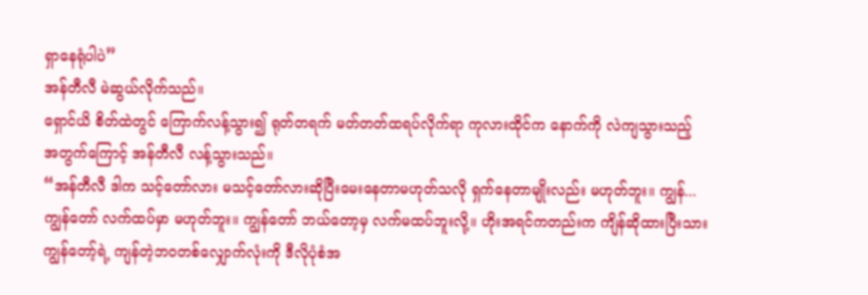ရှာနေရုံပါပဲ”
အန်တီလီ မဲဆွယ်လိုက်သည်။
ရှောင်ယိ စိတ်ထဲတွင် ကြောက်လန့်သွား၍ ရုတ်တရက် မတ်တတ်ထရပ်လိုက်ရာ ကုလားထိုင်က နောက်ကို လဲကျသွားသည့် အတွက်ကြောင့် အန်တီလီ လန့်သွားသည်။
“အန်တီလီ ဒါက သင့်တော်လား မသင့်တော်လားဆိုပြီးမေးနေတာမဟုတ်သလို ရှက်နေတာမျိုးလည်း မဟုတ်ဘူး။ ကျွန်...ကျွန်တော် လက်ထပ်မှာ မဟုတ်ဘူး။ ကျွန်တော် ဘယ်တော့မှ လက်မထပ်ဘူးလို့။ ဟိုးအရင်ကတည်းက ကျိန်ဆိုထားပြီးသား ကျွန်တော့်ရဲ့ ကျန်တဲ့ဘ၀တစ်လျှောက်လုံးကို ဒီလိုပုံစံအ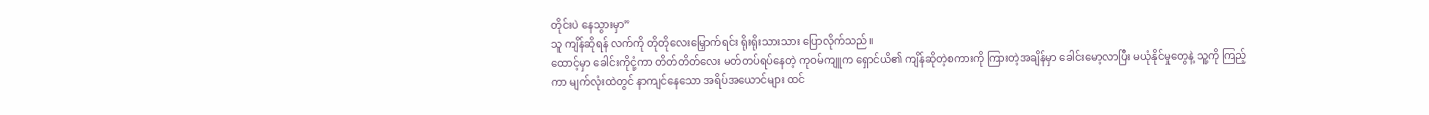တိုင်းပဲ နေသွားမှာ”
သူ ကျိန်ဆိုရန် လက်ကို တိုတိုလေးမြှောက်ရင်း ရိုးရိုးသားသား ပြောလိုက်သည်။
ထောင့်မှာ ခေါင်းကိုငုံ့ကာ တိတ်တိတ်လေး မတ်တပ်ရပ်နေတဲ့ ကုဝမ်ကျူက ရှောင်ယိ၏ ကျိန်ဆိုတဲ့စကားကို ကြားတဲ့အချိန်မှာ ခေါင်းမော့လာပြီး မယုံနိုင်မှုတွေနဲ့ သူ့ကို ကြည့်ကာ မျက်လုံးထဲတွင် နာကျင်နေသော အရိပ်အယောင်များ ထင်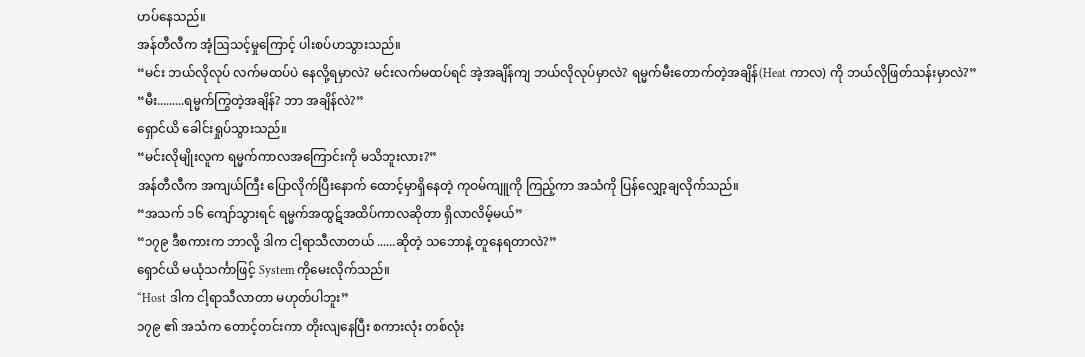ဟပ်နေသည်။
အန်တီလီက အံ့ဩသင့်မှုကြောင့် ပါးစပ်ဟသွားသည်။
“မင်း ဘယ်လိုလုပ် လက်မထပ်ပဲ နေလို့ရမှာလဲ? မင်းလက်မထပ်ရင် အဲ့အချိန်ကျ ဘယ်လိုလုပ်မှာလဲ? ရမ္မက်မီးတောက်တဲ့အချိန်(Heat ကာလ) ကို ဘယ်လိုဖြတ်သန်းမှာလဲ?”
“မီး.........ရမ္မက်ကြွတဲ့အချိန်? ဘာ အချိန်လဲ?”
ရှောင်ယိ ခေါင်းရှုပ်သွားသည်။
“မင်းလိုမျိုးလူက ရမ္မက်ကာလအကြောင်းကို မသိဘူးလား?”
အန်တီလီက အကျယ်ကြီး ပြောလိုက်ပြီးနောက် ထောင့်မှာရှိနေတဲ့ ကုဝမ်ကျူကို ကြည့်ကာ အသံကို ပြန်လျှော့ချလိုက်သည်။
“အသက် ၁၆ ကျော်သွားရင် ရမ္မက်အထွဋ်အထိပ်ကာလဆိုတာ ရှိလာလိမ့်မယ်”
“၁၇၉ ဒီစကားက ဘာလို့ ဒါက ငါ့ရာသီလာတယ် ......ဆိုတဲ့ သဘောနဲ့ တူနေရတာလဲ?”
ရှောင်ယိ မယုံသင်္ကာဖြင့် System ကိုမေးလိုက်သည်။
“Host ဒါက ငါ့ရာသီလာတာ မဟုတ်ပါဘူး”
၁၇၉ ၏ အသံက တောင့်တင်းကာ တိုးလျနေပြီး စကားလုံး တစ်လုံး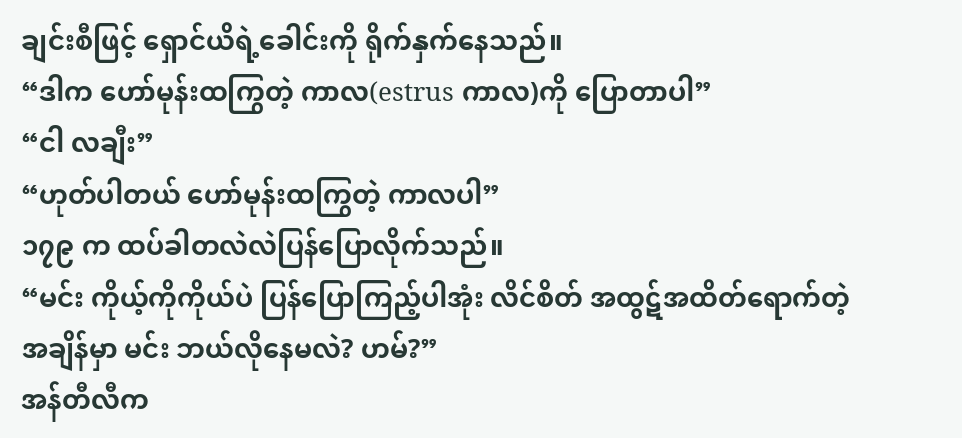ချင်းစီဖြင့် ရှောင်ယိရဲ့ခေါင်းကို ရိုက်နှက်နေသည်။
“ဒါက ဟော်မုန်းထကြွတဲ့ ကာလ(estrus ကာလ)ကို ပြောတာပါ”
“ငါ လချီး”
“ဟုတ်ပါတယ် ဟော်မုန်းထကြွတဲ့ ကာလပါ”
၁၇၉ က ထပ်ခါတလဲလဲပြန်ပြောလိုက်သည်။
“မင်း ကိုယ့်ကိုကိုယ်ပဲ ပြန်ပြောကြည့်ပါအုံး လိင်စိတ် အထွဋ်အထိတ်ရောက်တဲ့အချိန်မှာ မင်း ဘယ်လိုနေမလဲ? ဟမ်?”
အန်တီလီက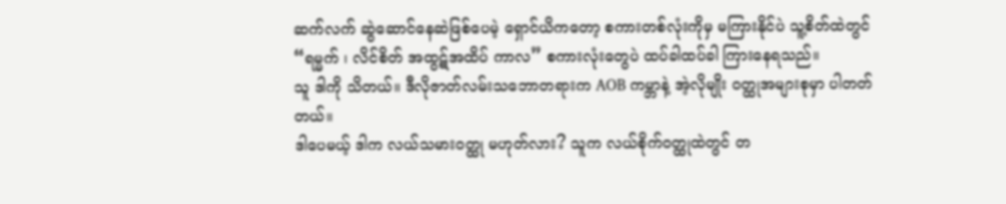ဆက်လက် ဆွဲဆောင်နေဆဲဖြစ်ပေမဲ့ ရှောင်ယိကတော့ စကားတစ်လုံးကိုမှ မကြားနိုင်ပဲ သူ့စိတ်ထဲတွင် “ရမ္မက် ၊ လိင်စိတ် အထွဋ်အထိပ် ကာလ” စကားလုံးတွေပဲ ထပ်ခါထပ်ခါ ကြားနေရသည်။
သူ ဒါကို သိတယ်။ ဒီလိုဇာတ်လမ်းသဘောတရားက AOB ကမ္ဘာနဲ့ အဲ့လိုမျိုး ၀တ္ထုအများစုမှာ ပါတတ်တယ်။
ဒါပေမယ့် ဒါက လယ်သမား၀တ္ထု မဟုတ်လား? သူက လယ်စိုက်၀တ္ထုထဲတွင် တ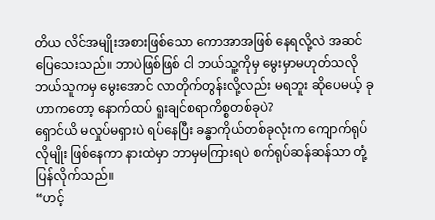တိယ လိင်အမျိုးအစားဖြစ်သော ကောအာအဖြစ် နေရလို့လဲ အဆင်ပြေသေးသည်။ ဘာပဲဖြစ်ဖြစ် ငါ ဘယ်သူ့ကိုမှ မွေးမှာမဟုတ်သလို ဘယ်သူကမှ မွေးအောင် လာတိုက်တွန်းလို့လည်း မရဘူး ဆိုပေမယ့် ခုဟာကတော့ နောက်ထပ် ရူးချင်စရာကိစ္စတစ်ခုပဲ?
ရှောင်ယိ မလှုပ်မရှားပဲ ရပ်နေပြီး ခန္ဓာကိုယ်တစ်ခုလုံးက ကျောက်ရုပ်လိုမျိုး ဖြစ်နေကာ နားထဲမှာ ဘာမှမကြားရပဲ စက်ရုပ်ဆန်ဆန်သာ တုံ့ပြန်လိုက်သည်။
“ဟင့်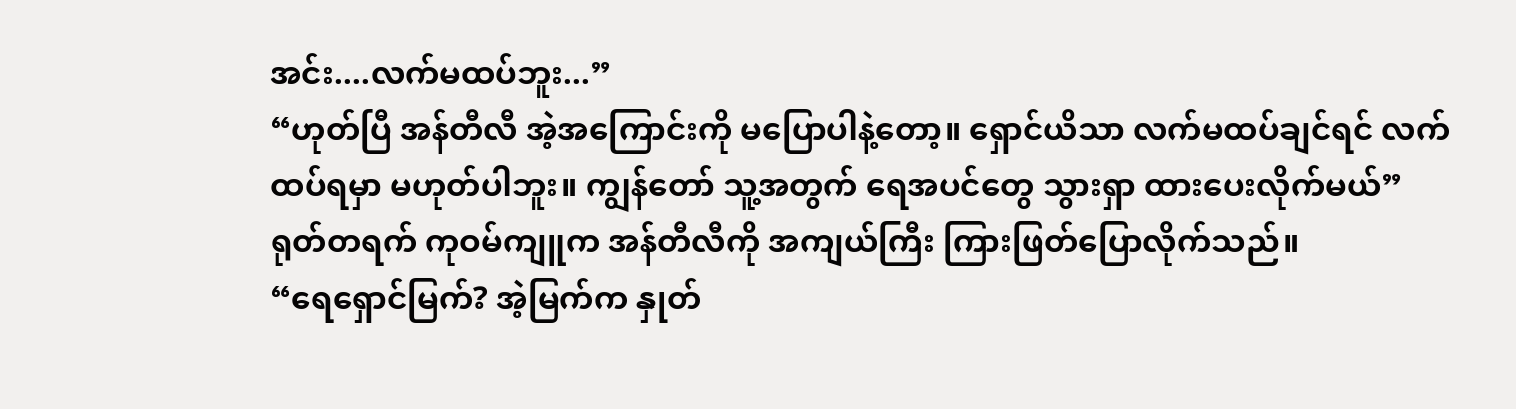အင်း....လက်မထပ်ဘူး...”
“ဟုတ်ပြီ အန်တီလီ အဲ့အကြောင်းကို မပြောပါနဲ့တော့။ ရှောင်ယိသာ လက်မထပ်ချင်ရင် လက်ထပ်ရမှာ မဟုတ်ပါဘူး။ ကျွန်တော် သူ့အတွက် ရေအပင်တွေ သွားရှာ ထားပေးလိုက်မယ်”
ရုတ်တရက် ကုဝမ်ကျူက အန်တီလီကို အကျယ်ကြီး ကြားဖြတ်ပြောလိုက်သည်။
“ရေရှောင်မြက်? အဲ့မြက်က နှုတ်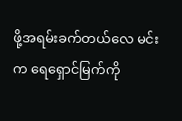ဖို့အရမ်းခက်တယ်လေ မင်းက ရေရှောင်မြက်ကို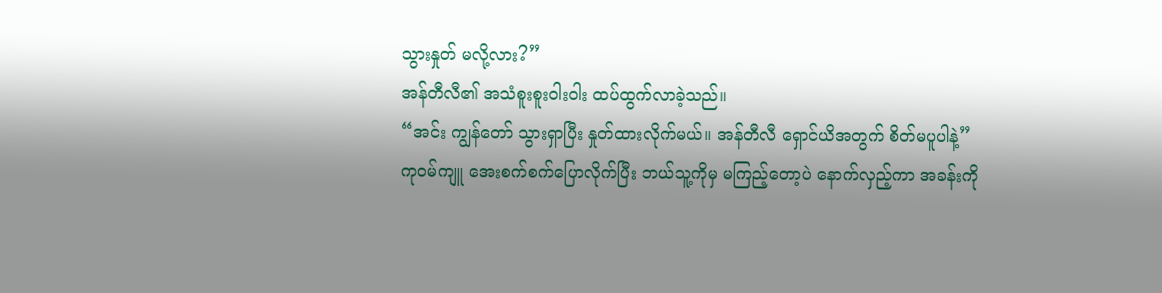သွားနှုတ် မလို့လား?”
အန်တီလီ၏ အသံစူးစူးဝါးဝါး ထပ်ထွက်လာခဲ့သည်။
“အင်း ကျွန်တော် သွားရှာပြီး နှုတ်ထားလိုက်မယ်။ အန်တီလီ ရှောင်ယိအတွက် စိတ်မပူပါနဲ့”
ကုဝမ်ကျူ အေးစက်စက်ပြောလိုက်ပြီး ဘယ်သူ့ကိုမှ မကြည့်တော့ပဲ နောက်လှည့်ကာ အခန်းကို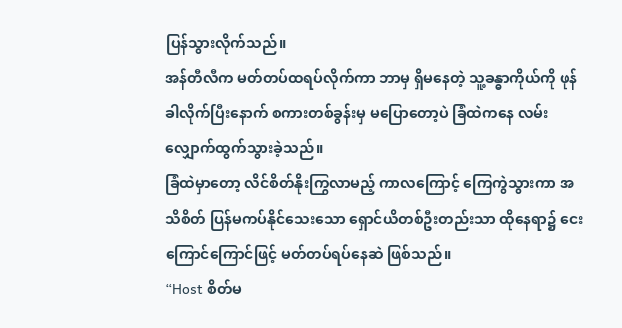ပြန်သွားလိုက်သည်။
အန်တီလီက မတ်တပ်ထရပ်လိုက်ကာ ဘာမှ ရှိမနေတဲ့ သူ့ခန္ဓာကိုယ်ကို ဖုန်ခါလိုက်ပြီးနောက် စကားတစ်ခွန်းမှ မပြောတော့ပဲ ခြံထဲကနေ လမ်းလျှောက်ထွက်သွားခဲ့သည်။
ခြံထဲမှာတော့ လိင်စိတ်နိုးကြွလာမည့် ကာလကြောင့် ကြေကွဲသွားကာ အသိစိတ် ပြန်မကပ်နိုင်သေးသော ရှောင်ယိတစ်ဦးတည်းသာ ထိုနေရာ၌ ငေးကြောင်ကြောင်ဖြင့် မတ်တပ်ရပ်နေဆဲ ဖြစ်သည်။
“Host စိတ်မ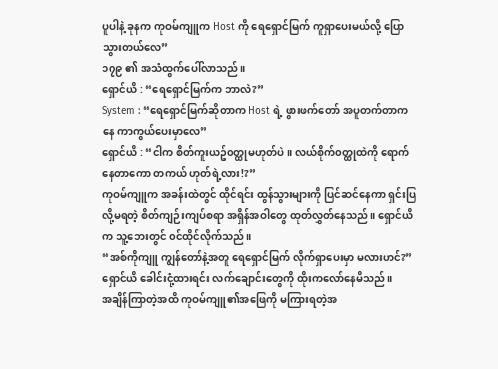ပူပါနဲ့ ခုနက ကုဝမ်ကျူက Host ကို ရေရှောင်မြက် ကူရှာပေးမယ်လို့ ပြောသွားတယ်လေ”
၁၇၉ ၏ အသံထွက်ပေါ်လာသည်။
ရှောင်ယိ : “ရေရှောင်မြက်က ဘာလဲ?”
System : “ရေရှောင်မြက်ဆိုတာက Host ရဲ့ ဖွားဖက်တော် အပူတက်တာကနေ ကာကွယ်ပေးမှာလေ”
ရှောင်ယိ : “ငါက စိတ်ကူးယဥ်၀တ္ထုမဟုတ်ပဲ။ လယ်စိုက်၀တ္ထုထဲကို ရောက်နေတာကော တကယ် ဟုတ်ရဲ့လား!?”
ကုဝမ်ကျူက အခန်းထဲတွင် ထိုင်ရင်း ထွန်သွားများကို ပြင်ဆင်နေကာ ရှင်းပြလို့မရတဲ့ စိတ်ကျဉ်းကျပ်စရာ အရှိန်အဝါတွေ ထုတ်လွှတ်နေသည်။ ရှောင်ယိက သူ့ဘေးတွင် ၀င်ထိုင်လိုက်သည်။
“အစ်ကိုကျူ ကျွန်တော်နဲ့အတူ ရေရှောင်မြက် လိုက်ရှာပေးမှာ မလားဟင်?”
ရှောင်ယိ ခေါင်းငုံ့ထားရင်း လက်ချောင်းတွေကို ထိုးကလော်နေမိသည်။
အချိန်ကြာတဲ့အထိ ကုဝမ်ကျူ၏အဖြေကို မကြားရတဲ့အ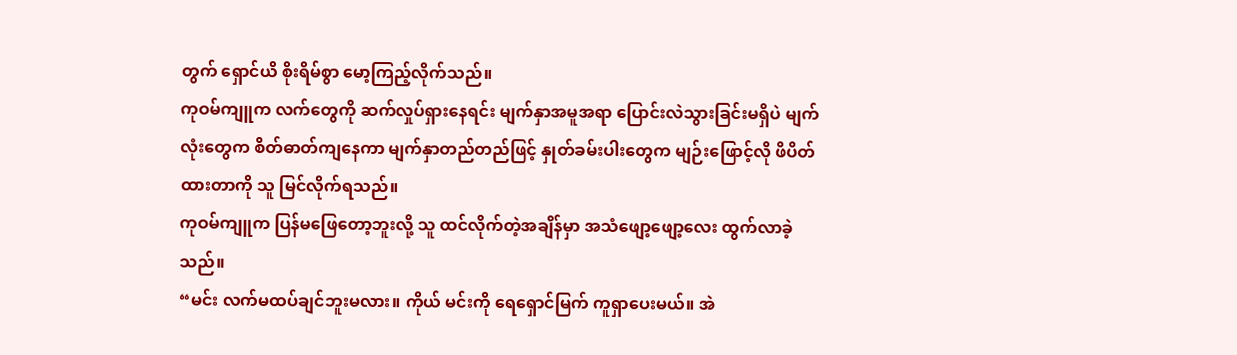တွက် ရှောင်ယိ စိုးရိမ်စွာ မော့ကြည့်လိုက်သည်။
ကုဝမ်ကျူက လက်တွေကို ဆက်လှုပ်ရှားနေရင်း မျက်နှာအမူအရာ ပြောင်းလဲသွားခြင်းမရှိပဲ မျက်လုံးတွေက စိတ်ဓာတ်ကျနေကာ မျက်နှာတည်တည်ဖြင့် နှုတ်ခမ်းပါးတွေက မျဉ်းဖြောင့်လို ဖိပိတ်ထားတာကို သူ မြင်လိုက်ရသည်။
ကုဝမ်ကျူက ပြန်မဖြေတော့ဘူးလို့ သူ ထင်လိုက်တဲ့အချိန်မှာ အသံဖျော့ဖျော့လေး ထွက်လာခဲ့သည်။
“မင်း လက်မထပ်ချင်ဘူးမလား။ ကိုယ် မင်းကို ရေရှောင်မြက် ကူရှာပေးမယ်။ အဲ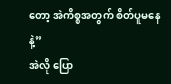တော့ အဲကိစ္စအတွက် စိတ်ပူမနေနဲ့”
အဲလို ပြော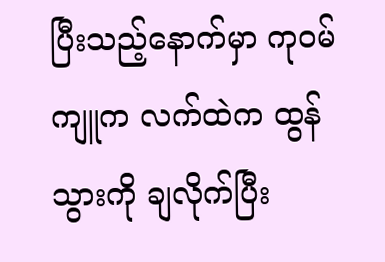ပြီးသည့်နောက်မှာ ကုဝမ်ကျူက လက်ထဲက ထွန်သွားကို ချလိုက်ပြီး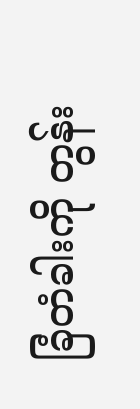ခြံတံခါးကို တွန်း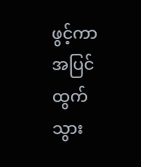ဖွင့်ကာ အပြင်ထွက်သွား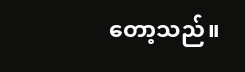တော့သည်။